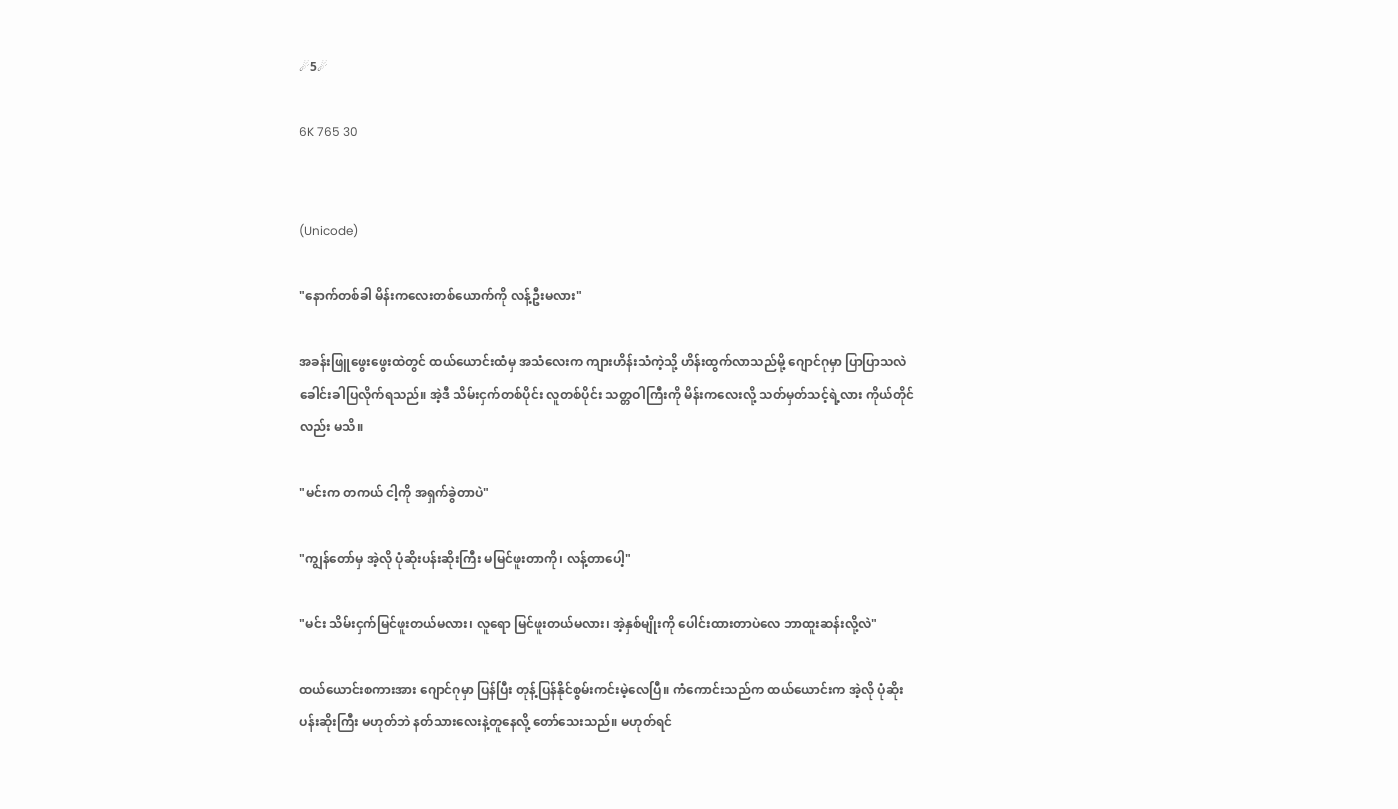☄5☄

6K 765 30


(Unicode)

"နောက်တစ်ခါ မိန်းကလေးတစ်ယောက်ကို လန့်ဦးမလား"

အခန်းဖြူဖွေးဖွေးထဲတွင် ထယ်ယောင်းထံမှ အသံလေးက ကျားဟိန်းသံကဲ့သို့ ဟိန်းထွက်လာသည်မို့ ဂျောင်ဂုမှာ ပြာပြာသလဲ ခေါင်းခါပြလိုက်ရသည်။ အဲ့ဒီ သိမ်းငှက်တစ်ပိုင်း လူတစ်ပိုင်း သတ္တဝါကြီးကို မိန်းကလေးလို့ သတ်မှတ်သင့်ရဲ့လား ကိုယ်တိုင်လည်း မသိ။

"မင်းက တကယ် ငါ့ကို အရှက်ခွဲတာပဲ"

"ကျွန်တော်မှ အဲ့လို ပုံဆိုးပန်းဆိုးကြီး မမြင်ဖူးတာကို၊ လန့်တာပေါ့"

"မင်း သိမ်းငှက်မြင်ဖူးတယ်မလား၊ လူရော မြင်ဖူးတယ်မလား၊ အဲ့နှစ်မျိုးကို ပေါင်းထားတာပဲလေ ဘာထူးဆန်းလို့လဲ"

ထယ်ယောင်းစကားအား ဂျောင်ဂုမှာ ပြန်ပြီး တုန့်ပြန်နိုင်စွမ်းကင်းမဲ့လေပြီ။ ကံကောင်းသည်က ထယ်ယောင်းက အဲ့လို ပုံဆိုးပန်းဆိုးကြီး မဟုတ်ဘဲ နတ်သားလေးနဲ့တူနေလို့ တော်သေးသည်။ မဟုတ်ရင်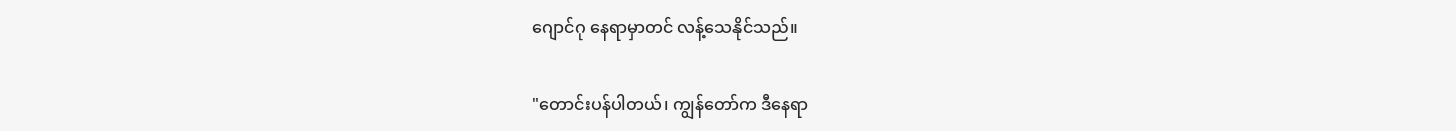ဂျောင်ဂု နေရာမှာတင် လန့်သေနိုင်သည်။

"တောင်းပန်ပါတယ်၊ ကျွန်တော်က ဒီနေရာ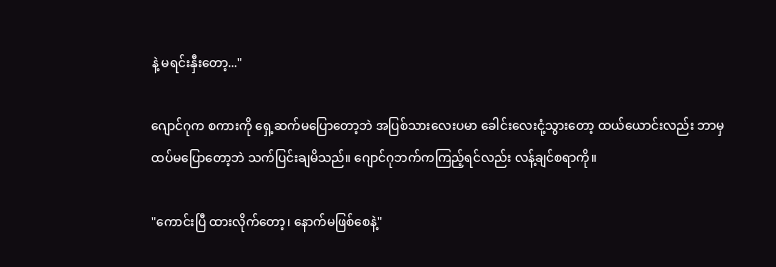နဲ့ မရင်းနှီးတော့..."

ဂျောင်ဂုက စကားကို ရှေ့ဆက်မပြောတော့ဘဲ အပြစ်သားလေးပမာ ခေါင်းလေးငုံ့သွားတော့ ထယ်ယောင်းလည်း ဘာမှထပ်မပြောတော့ဘဲ သက်ပြင်းချမိသည်။ ဂျောင်ဂုဘက်ကကြည့်ရင်လည်း လန့်ချင်စရာကို။

"ကောင်းပြီ ထားလိုက်တော့၊ နောက်မဖြစ်စေနဲ့"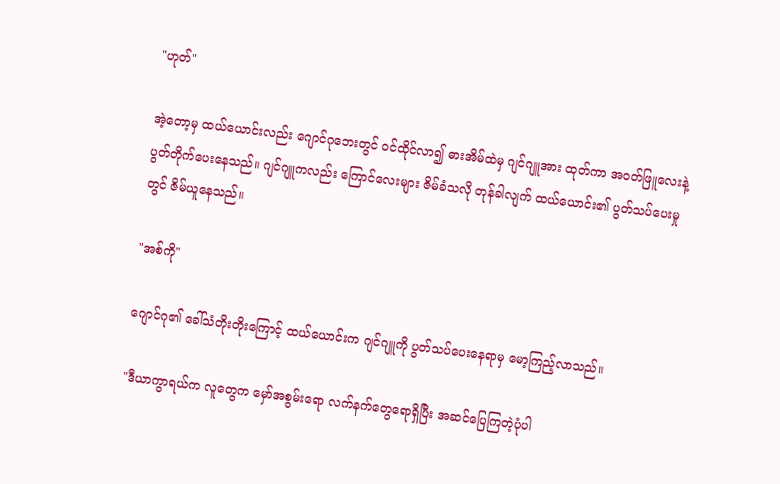"ဟုတ်"

အဲ့တော့မှ ထယ်‌ယောင်းလည်း ဂျောင်ဂုဘေးတွင် ဝင်ထိုင်လာ၍ ဓားအိမ်ထဲမှ ဂျင်ဂျူအား ထုတ်ကာ အဝတ်ဖြူလေးနဲ့ ပွတ်တိုက်ပေးနေသည်။ ဂျင်ဂျူကလည်း ကြောင်လေးများ ဇိမ်ခံသလို တုန်ခါလျက် ထယ်ယောင်း၏ ပွတ်သပ်ပေးမှုတွင် ဇိမ်ယူနေသည်။

"အစ်ကို"

ဂျောင်ဂု၏ ခေါ်သံတိုးတိုးကြောင့် ထယ်ယောင်းက ဂျင်ဂျူကို ပွတ်သပ်ပေးနေရာမှ မော့ကြည့်လာသည်။

"ဒီယာကွာရယ်က လူတွေက မှော်အစွမ်းရော လက်နက်တွေရောရှိပြီး အဆင်ပြေကြတဲ့ပုံပါ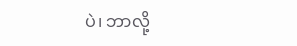ပဲ၊ ဘာလို့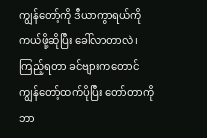ကျွန်တော့်ကို ဒီယာကွာရယ်ကို ကယ်ဖို့ဆိုပြီး ခေါ်လာတာလဲ၊ ကြည့်ရတာ ခင်ဗျားကတောင် ကျွန်တော့်ထက်ပိုပြီး တော်တာကို ဘာ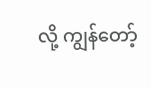လို့ ကျွန်တော့်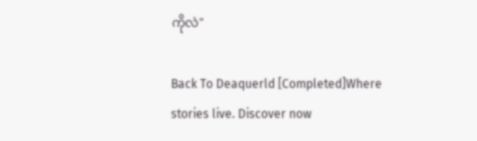ကိုလဲ"

Back To Deaquerld [Completed]Where stories live. Discover now